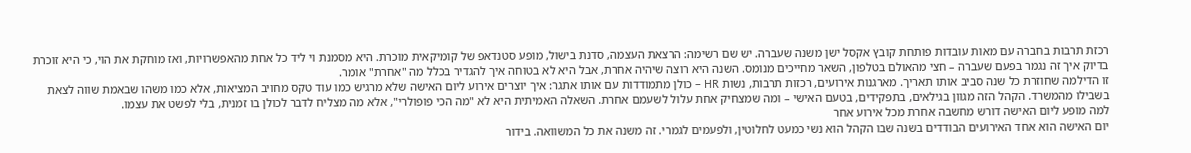רכזת תרבות בחברה עם מאות עובדות פותחת קובץ אקסל ישן משנה שעברה. יש שם רשימה: הרצאת העצמה, סדנת בישול, מופע סטנדאפ של קומיקאית מוכרת. היא מסמנת וי ליד כל אחת מהאפשרויות, ואז מוחקת את הוי, כי היא זוכרת בדיוק איך זה נגמר בפעם שעברה – חצי מהאולם בטלפון, השאר מחייכים מנומס. השנה היא רוצה שיהיה אחרת, אבל היא לא בטוחה איך להגדיר בכלל מה "אחרת" אומר.
זו הדילמה שחוזרת כל שנה סביב אותו תאריך. מארגנות אירועים, רכזות תרבות, נשות HR – כולן מתמודדות עם אותו אתגר: איך יוצרים אירוע ליום האישה שלא מרגיש כמו עוד טקס מחויב המציאות, אלא כמו משהו שבאמת שווה לצאת בשבילו מהמשרד. הקהל הזה מגוון בגילאים, בתפקידים, בטעם האישי – ומה שמצחיק אחת עלול לשעמם אחרת. השאלה האמיתית היא לא "מה הכי פופולרי", אלא מה מצליח לדבר לכולן בו זמנית, בלי לפשט את עצמו.
למה מופע ליום האישה דורש מחשבה אחרת מכל אירוע אחר
יום האישה הוא אחד האירועים הבודדים בשנה שבו הקהל הוא נשי כמעט לחלוטין, ולפעמים לגמרי. זה משנה את כל המשוואה. בידור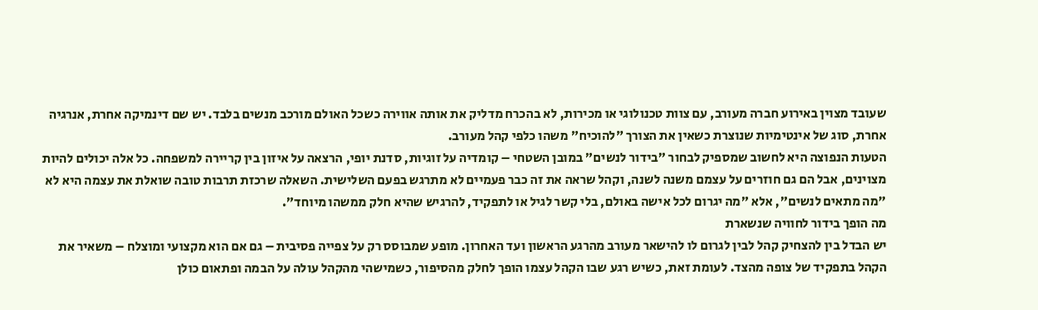שעובד מצוין באירוע חברה מעורב, עם צוות טכנולוגי או מכירות, לא בהכרח מדליק את אותה אווירה כשכל האולם מורכב מנשים בלבד. יש שם דינמיקה אחרת, אנרגיה אחרת, סוג של אינטימיות שנוצרת כשאין את הצורך "להוכיח" משהו כלפי קהל מעורב.
הטעות הנפוצה היא לחשוב שמספיק לבחור "בידור לנשים" במובן השטחי – קומדיה על זוגיות, סדנת יופי, הרצאה על איזון בין קריירה למשפחה. כל אלה יכולים להיות מצוינים, אבל הם גם חוזרים על עצמם משנה לשנה, וקהל שראה את זה כבר פעמיים לא מתרגש בפעם השלישית. השאלה שרכזת תרבות טובה שואלת את עצמה היא לא "מה מתאים לנשים", אלא "מה יגרום לכל אישה באולם, בלי קשר לגיל או לתפקיד, להרגיש שהיא חלק ממשהו מיוחד".
מה הופך בידור לחוויה שנשארת
יש הבדל בין להצחיק קהל לבין לגרום לו להישאר מעורב מהרגע הראשון ועד האחרון. מופע שמבוסס רק על צפייה פסיבית – גם אם הוא מקצועי ומוצלח – משאיר את הקהל בתפקיד של צופה מהצד. לעומת זאת, כשיש רגע שבו הקהל עצמו הופך לחלק מהסיפור, כשמישהי מהקהל עולה על הבמה ופתאום כולן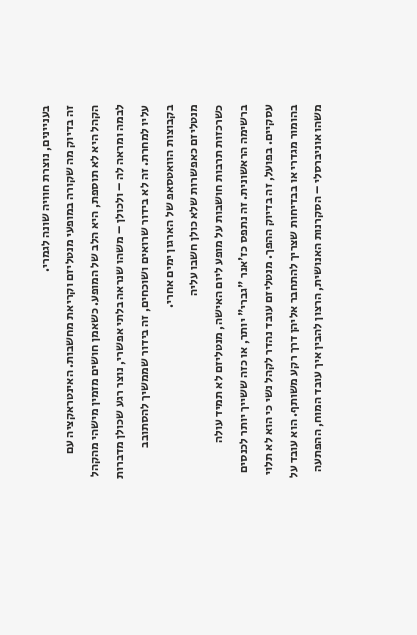בעניינים, נוצרת חוויה שונה לגמרי.
זה בדיוק מה שקורה במופעי מנטליזם וקריאת מחשבות. האינטראקציה עם הקהל היא לא תוספת, היא הלב של המופע. כשאמן חושים מזמין מישהי מהקהל לבמה ומראה לה – ולכולן – משהו שנראה בלתי אפשרי, נוצר רגע שכולן מדברות עליו למחרת. זה לא בידור שרואים ושוכחים, זה בידור שממשיך להסתובב בקבוצות הוואטסאפ של הארגון ימים אחרי.
מנטליזם כאפשרות שלא כולן חשבו עליה
כשרכזות תרבות חושבות על מופע ליום האישה, מנטליזם לא תמיד עולה ברשימה הראשונית. זה נתפס כז'אנר "גברי" יותר, או כזה ששייך יותר לכנסים עסקיים. בפועל, זה בדיוק ההפך. מנטליזם עובד נהדר לקהל נשי כי הוא לא תלוי בהומור מגדרי או בבדיחות שצריך להתחבר אליהן דרך רקע משותף. הוא עובד על משהו אוניברסלי – הסקרנות האנושית, הרצון להבין איך עובד המוח, ההפתעה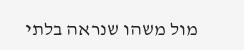מול משהו שנראה בלתי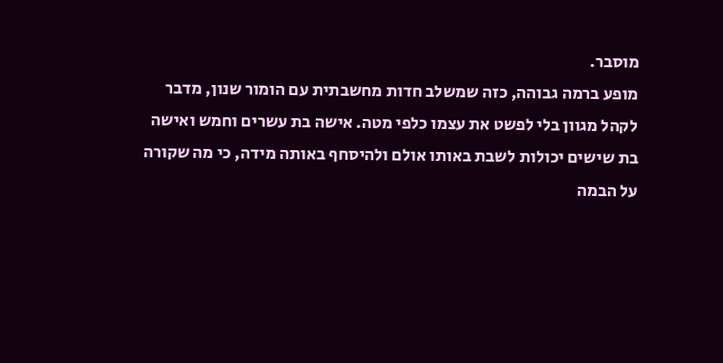מוסבר.
מופע ברמה גבוהה, כזה שמשלב חדות מחשבתית עם הומור שנון, מדבר לקהל מגוון בלי לפשט את עצמו כלפי מטה. אישה בת עשרים וחמש ואישה בת שישים יכולות לשבת באותו אולם ולהיסחף באותה מידה, כי מה שקורה על הבמה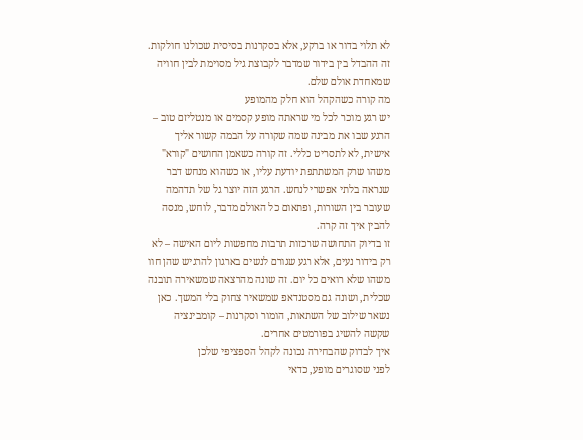לא תלוי בדור או ברקע, אלא בסקרנות בסיסית שכולנו חולקות. זה ההבדל בין בידור שמדבר לקבוצת גיל מסוימת לבין חוויה שמאחדת אולם שלם.
מה קורה כשהקהל הוא חלק מהמופע
יש רגע מוכר לכל מי שראתה מופע קסמים או מנטליזם טוב – הרגע שבו את מבינה שמה שקורה על הבמה קשור אליך אישית, לא לתסריט כללי. זה קורה כשאמן החושים "קורא" משהו שרק המשתתפת יודעת עליו, או כשהוא מנחש דבר שנראה בלתי אפשרי לנחש. הרגע הזה יוצר גל של תדהמה שעובר בין השורות, ופתאום כל האולם מדבר, לוחש, מנסה להבין איך זה קרה.
זו בדיוק התחושה שרכזות תרבות מחפשות ליום האישה – לא רק בידור נעים, אלא רגע שגורם לנשים בארגון להרגיש שהן חוו משהו שלא רואים כל יום. זה שונה מהרצאה שמשאירה תובנה שכלית, ושונה גם מסטנדאפ שמשאיר צחוק בלי המשך. כאן נשאר שילוב של השתאות, הומור וסקרנות – קומבינציה שקשה להשיג בפורמטים אחרים.
איך לבדוק שהבחירה נכונה לקהל הספציפי שלכן
לפני שסוגרים מופע, כדאי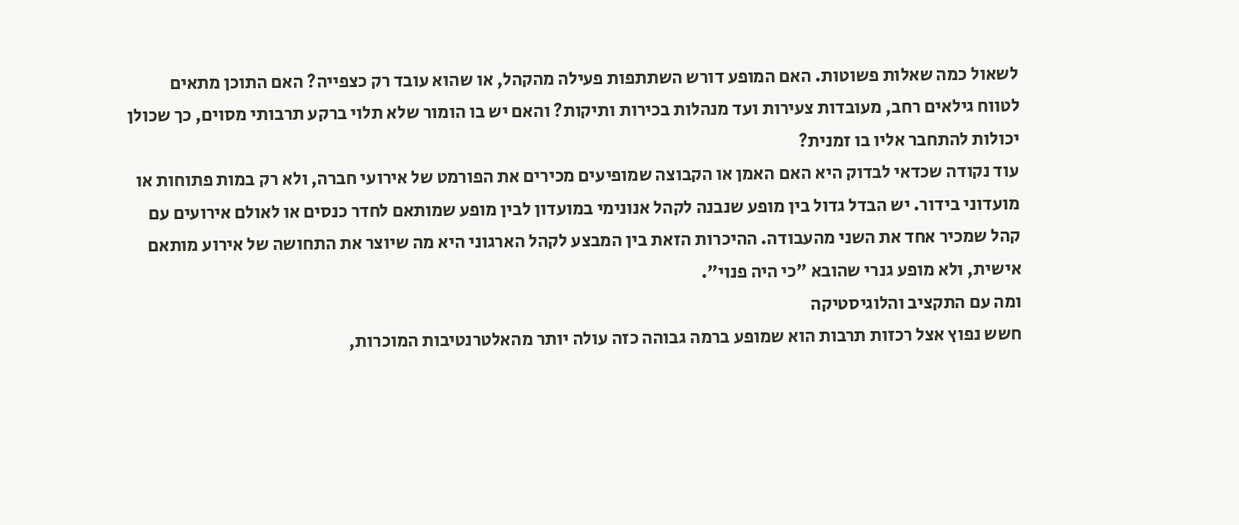לשאול כמה שאלות פשוטות. האם המופע דורש השתתפות פעילה מהקהל, או שהוא עובד רק כצפייה? האם התוכן מתאים לטווח גילאים רחב, מעובדות צעירות ועד מנהלות בכירות ותיקות? והאם יש בו הומור שלא תלוי ברקע תרבותי מסוים, כך שכולן יכולות להתחבר אליו בו זמנית?
עוד נקודה שכדאי לבדוק היא האם האמן או הקבוצה שמופיעים מכירים את הפורמט של אירועי חברה, ולא רק במות פתוחות או מועדוני בידור. יש הבדל גדול בין מופע שנבנה לקהל אנונימי במועדון לבין מופע שמותאם לחדר כנסים או לאולם אירועים עם קהל שמכיר אחד את השני מהעבודה. ההיכרות הזאת בין המבצע לקהל הארגוני היא מה שיוצר את התחושה של אירוע מותאם אישית, ולא מופע גנרי שהובא "כי היה פנוי".
ומה עם התקציב והלוגיסטיקה
חשש נפוץ אצל רכזות תרבות הוא שמופע ברמה גבוהה כזה עולה יותר מהאלטרנטיבות המוכרות,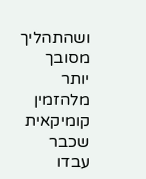ושהתהליך מסובך יותר מלהזמין קומיקאית שכבר עבדו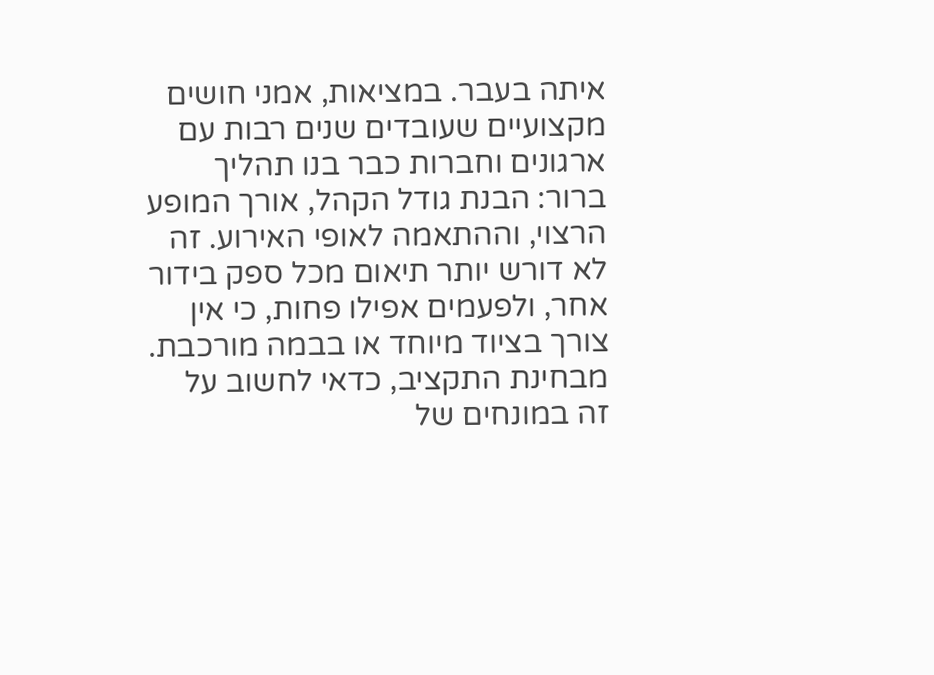איתה בעבר. במציאות, אמני חושים מקצועיים שעובדים שנים רבות עם ארגונים וחברות כבר בנו תהליך ברור: הבנת גודל הקהל, אורך המופע הרצוי, וההתאמה לאופי האירוע. זה לא דורש יותר תיאום מכל ספק בידור אחר, ולפעמים אפילו פחות, כי אין צורך בציוד מיוחד או בבמה מורכבת.
מבחינת התקציב, כדאי לחשוב על זה במונחים של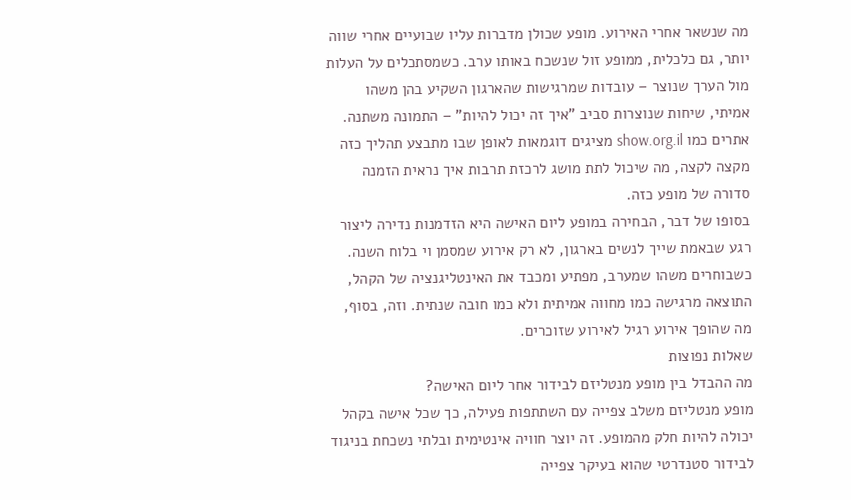מה שנשאר אחרי האירוע. מופע שכולן מדברות עליו שבועיים אחרי שווה יותר, גם כלכלית, ממופע זול שנשכח באותו ערב. כשמסתכלים על העלות מול הערך שנוצר – עובדות שמרגישות שהארגון השקיע בהן משהו אמיתי, שיחות שנוצרות סביב "איך זה יכול להיות" – התמונה משתנה. אתרים כמו show.org.il מציגים דוגמאות לאופן שבו מתבצע תהליך כזה מקצה לקצה, מה שיכול לתת מושג לרכזת תרבות איך נראית הזמנה סדורה של מופע כזה.
בסופו של דבר, הבחירה במופע ליום האישה היא הזדמנות נדירה ליצור רגע שבאמת שייך לנשים בארגון, לא רק אירוע שמסמן וי בלוח השנה. כשבוחרים משהו שמערב, מפתיע ומכבד את האינטליגנציה של הקהל, התוצאה מרגישה כמו מחווה אמיתית ולא כמו חובה שנתית. וזה, בסוף, מה שהופך אירוע רגיל לאירוע שזוכרים.
שאלות נפוצות
מה ההבדל בין מופע מנטליזם לבידור אחר ליום האישה?
מופע מנטליזם משלב צפייה עם השתתפות פעילה, כך שכל אישה בקהל יכולה להיות חלק מהמופע. זה יוצר חוויה אינטימית ובלתי נשכחת בניגוד לבידור סטנדרטי שהוא בעיקר צפייה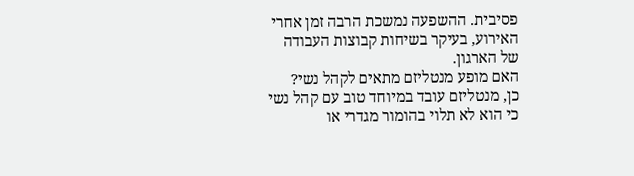פסיבית. ההשפעה נמשכת הרבה זמן אחרי האירוע, בעיקר בשיחות קבוצות העבודה של הארגון.
האם מופע מנטליזם מתאים לקהל נשי?
כן, מנטליזם עובד במיוחד טוב עם קהל נשי כי הוא לא תלוי בהומור מגדרי או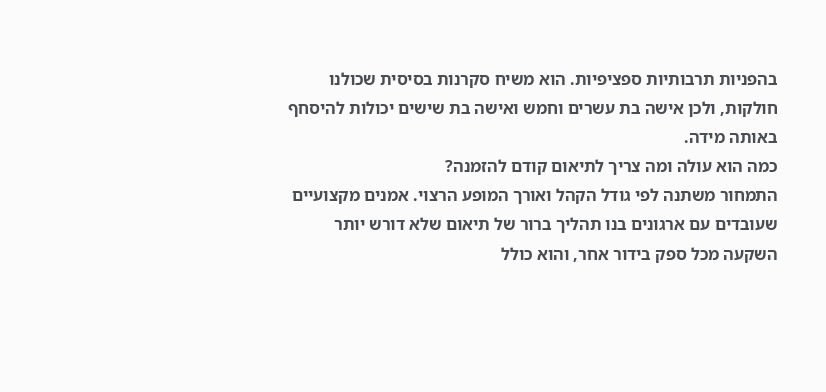בהפניות תרבותיות ספציפיות. הוא משיח סקרנות בסיסית שכולנו חולקות, ולכן אישה בת עשרים וחמש ואישה בת שישים יכולות להיסחף באותה מידה.
כמה הוא עולה ומה צריך לתיאום קודם להזמנה?
התמחור משתנה לפי גודל הקהל ואורך המופע הרצוי. אמנים מקצועיים שעובדים עם ארגונים בנו תהליך ברור של תיאום שלא דורש יותר השקעה מכל ספק בידור אחר, והוא כולל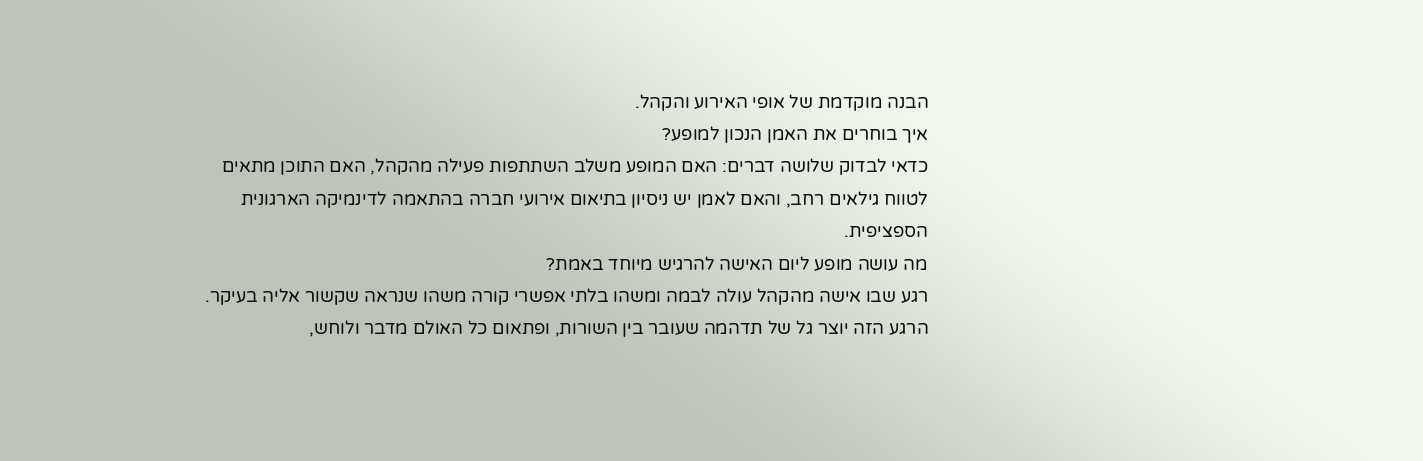הבנה מוקדמת של אופי האירוע והקהל.
איך בוחרים את האמן הנכון למופע?
כדאי לבדוק שלושה דברים: האם המופע משלב השתתפות פעילה מהקהל, האם התוכן מתאים לטווח גילאים רחב, והאם לאמן יש ניסיון בתיאום אירועי חברה בהתאמה לדינמיקה הארגונית הספציפית.
מה עושה מופע ליום האישה להרגיש מיוחד באמת?
רגע שבו אישה מהקהל עולה לבמה ומשהו בלתי אפשרי קורה משהו שנראה שקשור אליה בעיקר. הרגע הזה יוצר גל של תדהמה שעובר בין השורות, ופתאום כל האולם מדבר ולוחש,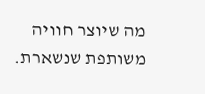מה שיוצר חוויה משותפת שנשארת.